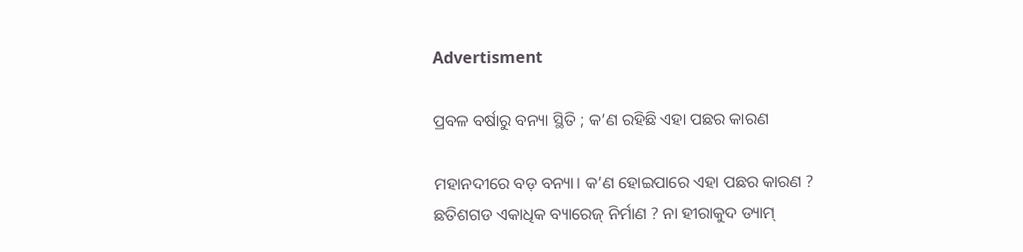Advertisment

ପ୍ରବଳ ବର୍ଷାରୁ ବନ୍ୟା ସ୍ଥିତି ; କ’ଣ ରହିଛି ଏହା ପଛର କାରଣ

ମହାନଦୀରେ ବଡ଼ ବନ୍ୟା। କ’ଣ ହୋଇପାରେ ଏହା ପଛର କାରଣ ? ଛତିଶଗଡ ଏକାଧିକ ବ୍ୟାରେଜ୍ ନିର୍ମାଣ ? ନା ହୀରାକୁଦ ଡ୍ୟାମ୍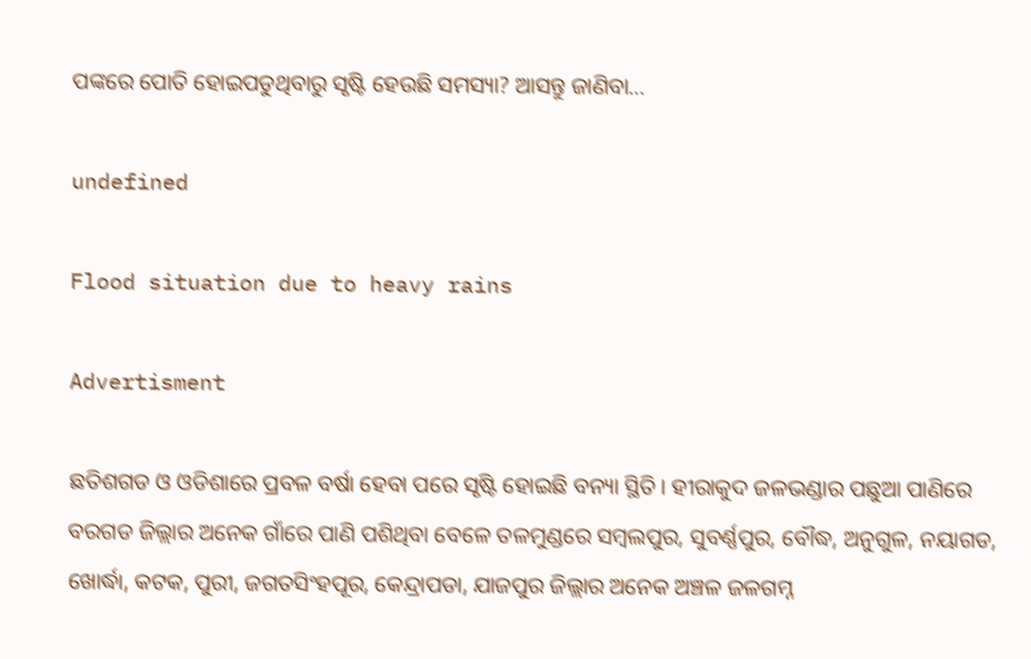ପଙ୍କରେ ପୋତି ହୋଇପଡୁଥିବାରୁ ସୃଷ୍ଟି ହେଉଛି ସମସ୍ୟା? ଆସନ୍ତୁ ଜାଣିବା…

undefined

Flood situation due to heavy rains

Advertisment

ଛତିଶଗଡ ଓ ଓଡିଶାରେ ପ୍ରବଳ ବର୍ଷା ହେବା ପରେ ସୃଷ୍ଟି ହୋଇଛି ବନ୍ୟା ସ୍ଥିତି। ହୀରାକୁଦ ଜଳଭଣ୍ଡାର ପଛୁଆ ପାଣିରେ ବରଗଡ ଜିଲ୍ଲାର ଅନେକ ଗାଁରେ ପାଣି ପଶିଥିବା ବେଳେ ତଳମୁଣ୍ଡରେ ସମ୍ବଲପୁର, ସୁବର୍ଣ୍ଣପୁର, ବୌଦ୍ଧ, ଅନୁଗୁଳ, ନୟାଗଡ, ଖୋର୍ଦ୍ଧା, କଟକ, ପୁରୀ, ଜଗତସିଂହପୂର, କେନ୍ଦ୍ରାପଡା, ଯାଜପୁର ଜିଲ୍ଲାର ଅନେକ ଅଞ୍ଚଳ ଜଳଗମ୍ନ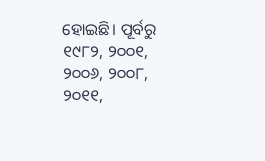ହୋଇଛି। ପୂର୍ବରୁ ୧୯୮୨, ୨୦୦୧, ୨୦୦୬, ୨୦୦୮, ୨୦୧୧,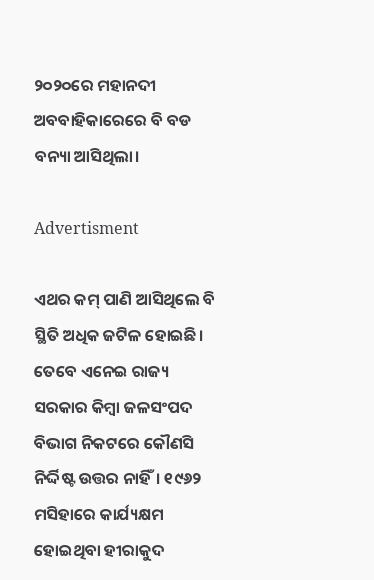୨୦୨୦ରେ ମହାନଦୀ ଅବବାହିକାରେରେ ବି ବଡ ବନ୍ୟା ଆସିଥିଲା।

Advertisment

ଏଥର କମ୍ ପାଣି ଆସିଥିଲେ ବି ସ୍ଥିତି ଅଧିକ ଜଟିଳ ହୋଇଛି। ତେବେ ଏନେଇ ରାଜ୍ୟ ସରକାର କିମ୍ବା ଜଳସଂପଦ ବିଭାଗ ନିକଟରେ କୌଣସି ନିର୍ଦ୍ଦିଷ୍ଟ ଉତ୍ତର ନାହିଁ। ୧୯୬୨ ମସିହାରେ କାର୍ଯ୍ୟକ୍ଷମ ହୋଇଥିବା ହୀରାକୁଦ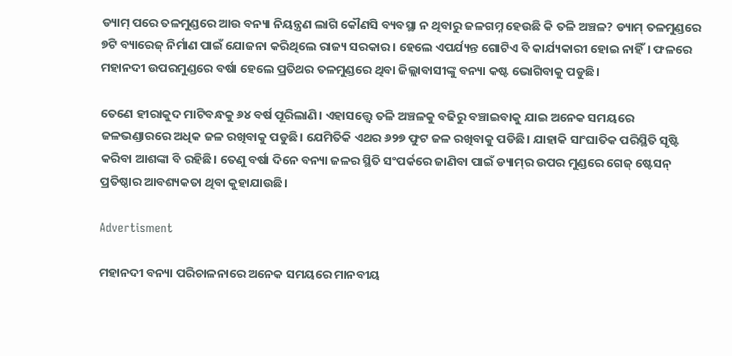ଡ୍ୟାମ୍ ପରେ ତଳମୁଣ୍ଡରେ ଆଉ ବନ୍ୟା ନିୟନ୍ତ୍ରଣ ଲାଗି କୌଣସି ବ୍ୟବସ୍ଥା ନ ଥିବାରୁ ଜଳଗମ୍ନ ହେଉଛି କି ତଳି ଅଞ୍ଚଳ? ଡ୍ୟାମ୍ ତଳମୁଣ୍ଡରେ ୭ଟି ବ୍ୟାରେଜ୍ ନିର୍ମାଣ ପାଇଁ ଯୋଜନା କରିଥିଲେ ରାଜ୍ୟ ସରକାର। ହେଲେ ଏପର୍ଯ୍ୟନ୍ତ ଗୋଟିଏ ବି କାର୍ଯ୍ୟକାରୀ ହୋଇ ନାହିଁ। ଫଳରେ ମହାନଦୀ ଉପରମୁଣ୍ଡରେ ବର୍ଷା ହେଲେ ପ୍ରତିଥର ତଳମୁଣ୍ଡରେ ଥିବା ଜିଲ୍ଲାବାସୀଙ୍କୁ ବନ୍ୟା କଷ୍ଟ ଭୋଗିବାକୁ ପଡୁଛି।

ତେଣେ ହୀରାକୁଦ ମାଟିବନ୍ଧକୁ ୬୪ ବର୍ଷ ପୂରିଲାଣି। ଏହାସତ୍ତ୍ୱେ ତଳି ଅଞ୍ଚଳକୁ ବଢିରୁ ବଞ୍ଚାଇବାକୁ ଯାଇ ଅନେକ ସମୟରେ ଜଳଭଣ୍ଡାରରେ ଅଧିକ ଜଳ ରଖିବାକୁ ପଡୁଛି। ଯେମିତିକି ଏଥର ୬୨୭ ଫୁଟ ଜଳ ରଖିବାକୁ ପଡିଛି। ଯାହାକି ସାଂଘାତିକ ପରିସ୍ଥିତି ସୃଷ୍ଟି କରିବା ଆଶଙ୍କା ବି ରହିଛି। ତେଣୁ ବର୍ଷା ଦିନେ ବନ୍ୟା ଜଳର ସ୍ଥିତି ସଂପର୍କରେ ଜାଣିବା ପାଇଁ ଡ୍ୟାମ୍‌ର ଉପର ମୁଣ୍ଡରେ ଗେଜ୍ ଷ୍ଟେସନ୍ ପ୍ରତିଷ୍ଠାର ଆବଶ୍ୟକତା ଥିବା କୁହାଯାଉଛି।

Advertisment

ମହାନଦୀ ବନ୍ୟା ପରିଚାଳନାରେ ଅନେକ ସମୟରେ ମାନବୀୟ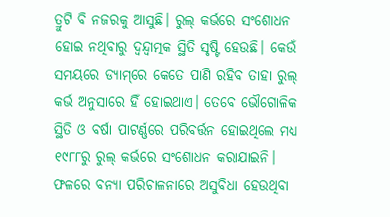ତ୍ରୁଟି ବି ନଜରକୁ ଆସୁଛି। ରୁଲ୍ କର୍ଭରେ ସଂଶୋଧନ ହୋଇ ନଥିବାରୁ ଦ୍ୱନ୍ଦ୍ୱାତ୍ମକ ସ୍ଥିତି ସୃଷ୍ଟି ହେଉଛି। କେଉଁ ସମୟରେ ଡ୍ୟାମ୍‌ରେ କେତେ ପାଣି ରହିବ ତାହା ରୁଲ୍ କର୍ଭ ଅନୁସାରେ ହିଁ ହୋଇଥାଏ। ତେବେ ଭୌଗୋଳିକ ସ୍ଥିତି ଓ ବର୍ଷା ପାଟର୍ଣ୍ଣରେ ପରିବର୍ତ୍ତନ ହୋଇଥିଲେ ମଧ୍ୟ ୧୯୮୮ରୁ ରୁଲ୍ କର୍ଭରେ ସଂଶୋଧନ କରାଯାଇନି। ଫଳରେ ବନ୍ୟା ପରିଚାଳନାରେ ଅସୁବିଧା ହେଉଥିବା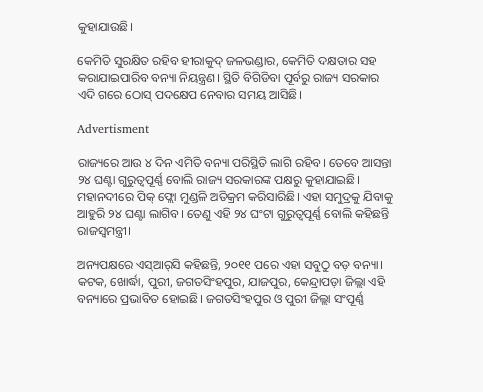କୁହାଯାଉଛି।

କେମିତି ସୁରକ୍ଷିତ ରହିବ ହୀରାକୁଦ୍ ଜଳଭଣ୍ଡାର, କେମିତି ଦକ୍ଷତାର ସହ କରାଯାଇପାରିବ ବନ୍ୟା ନିୟନ୍ତ୍ରଣ। ସ୍ଥିତି ବିଗିଡିବା ପୂର୍ବରୁ ରାଜ୍ୟ ସରକାର ଏଦି ଗରେ ଠୋସ୍ ପଦକ୍ଷେପ ନେବାର ସମୟ ଆସିଛି।

Advertisment

ରାଜ୍ୟରେ ଆଉ ୪ ଦିନ ଏମିତି ବନ୍ୟା ପରିସ୍ଥିତି ଲାଗି ରହିବ। ତେବେ ଆସନ୍ତା ୨୪ ଘଣ୍ଟା ଗୁରୁତ୍ୱପୂର୍ଣ୍ଣ ବୋଲି ରାଜ୍ୟ ସରକାରଙ୍କ ପକ୍ଷରୁ କୁହାଯାଇଛି। ମହାନଦୀରେ ପିକ୍ ଫ୍ଲୋ ମୁଣ୍ଡଳି ଅତିକ୍ରମ କରିସାରିଛି। ଏହା ସମୁଦ୍ରକୁ ଯିବାକୁ ଆହୁରି ୨୪ ଘଣ୍ଟା ଲାଗିବ। ତେଣୁ ଏହି ୨୪ ଘଂଟା ଗୁରୁତ୍ୱପୂର୍ଣ୍ଣ ବୋଲି କହିଛନ୍ତି ରାଜସ୍ୱମନ୍ତ୍ରୀ।

ଅନ୍ୟପ‍କ୍ଷରେ ଏସ୍ଆର୍‌ସି କହିଛନ୍ତି, ୨୦୧୧ ପରେ ଏହା ସବୁଠୁ ବଡ଼ ବନ୍ୟା। କଟକ, ଖୋର୍ଦ୍ଧା, ପୁରୀ, ଜଗତସିଂହପୁର, ଯାଜପୁର, କେନ୍ଦ୍ରାପଡ଼ା ଜିଲ୍ଲା ଏହି ବନ୍ୟାରେ ପ୍ରଭାବିତ ହୋଇଛି। ଜଗତସିଂହପୁର ଓ ପୁରୀ ଜିଲ୍ଲା ସଂପୂର୍ଣ୍ଣ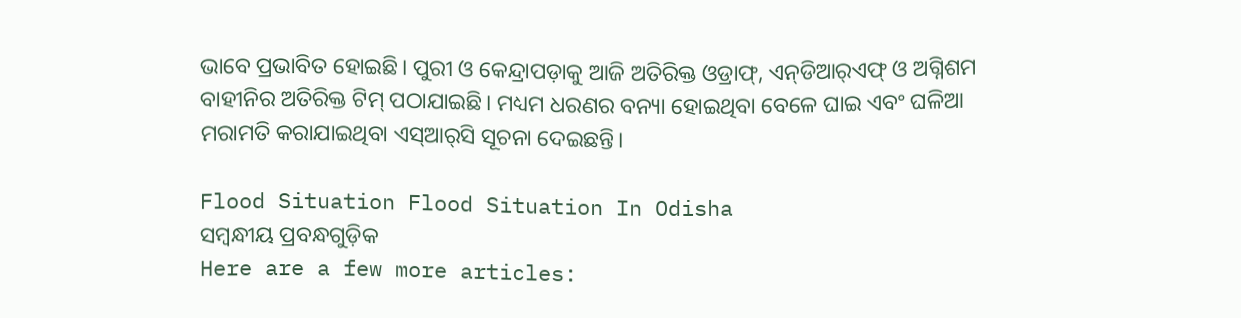ଭାବେ ପ୍ରଭାବିତ ହୋଇଛି। ପୁରୀ ଓ କେନ୍ଦ୍ରାପଡ଼ାକୁ ଆଜି ଅତିରିକ୍ତ ଓଡ୍ରାଫ୍, ଏନ୍‌ଡିଆର୍‌ଏଫ୍ ଓ ଅଗ୍ନିଶମ ବାହୀନିର ଅତିରିକ୍ତ ଟିମ୍ ପଠାଯାଇଛି। ମଧ୍ୟମ ଧରଣର ବନ୍ୟା ହୋଇଥିବା ବେଳେ ଘାଇ ଏବଂ ଘଳିଆ ମରାମତି କରାଯାଇଥିବା ଏସ୍‌ଆର୍‌ସି ସୂଚନା ଦେଇଛନ୍ତି।

Flood Situation Flood Situation In Odisha
ସମ୍ବନ୍ଧୀୟ ପ୍ରବନ୍ଧଗୁଡ଼ିକ
Here are a few more articles: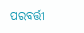ପରବର୍ତ୍ତୀ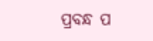ପ୍ରବନ୍ଧ ପ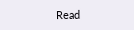Read